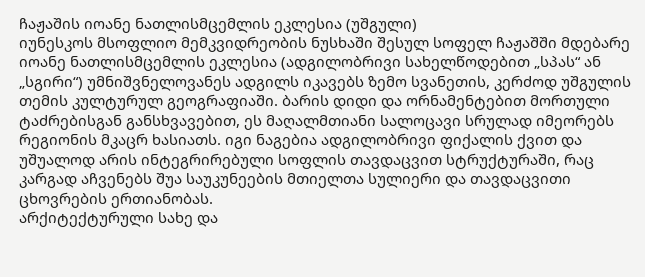ჩაჟაშის იოანე ნათლისმცემლის ეკლესია (უშგული)
იუნესკოს მსოფლიო მემკვიდრეობის ნუსხაში შესულ სოფელ ჩაჟაშში მდებარე იოანე ნათლისმცემლის ეკლესია (ადგილობრივი სახელწოდებით „სპას“ ან „სგირი“) უმნიშვნელოვანეს ადგილს იკავებს ზემო სვანეთის, კერძოდ უშგულის თემის კულტურულ გეოგრაფიაში. ბარის დიდი და ორნამენტებით მორთული ტაძრებისგან განსხვავებით, ეს მაღალმთიანი სალოცავი სრულად იმეორებს რეგიონის მკაცრ ხასიათს. იგი ნაგებია ადგილობრივი ფიქალის ქვით და უშუალოდ არის ინტეგრირებული სოფლის თავდაცვით სტრუქტურაში, რაც კარგად აჩვენებს შუა საუკუნეების მთიელთა სულიერი და თავდაცვითი ცხოვრების ერთიანობას.
არქიტექტურული სახე და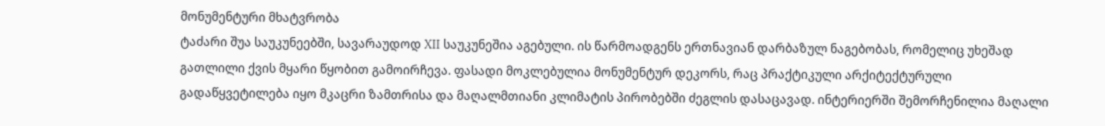მონუმენტური მხატვრობა
ტაძარი შუა საუკუნეებში, სავარაუდოდ XII საუკუნეშია აგებული. ის წარმოადგენს ერთნავიან დარბაზულ ნაგებობას, რომელიც უხეშად გათლილი ქვის მყარი წყობით გამოირჩევა. ფასადი მოკლებულია მონუმენტურ დეკორს, რაც პრაქტიკული არქიტექტურული გადაწყვეტილება იყო მკაცრი ზამთრისა და მაღალმთიანი კლიმატის პირობებში ძეგლის დასაცავად. ინტერიერში შემორჩენილია მაღალი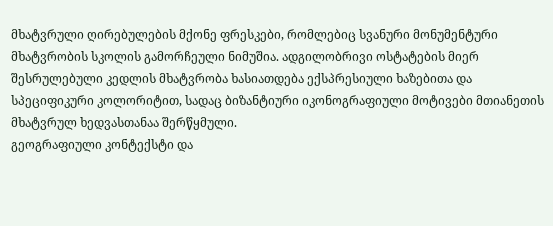მხატვრული ღირებულების მქონე ფრესკები, რომლებიც სვანური მონუმენტური მხატვრობის სკოლის გამორჩეული ნიმუშია. ადგილობრივი ოსტატების მიერ შესრულებული კედლის მხატვრობა ხასიათდება ექსპრესიული ხაზებითა და სპეციფიკური კოლორიტით, სადაც ბიზანტიური იკონოგრაფიული მოტივები მთიანეთის მხატვრულ ხედვასთანაა შერწყმული.
გეოგრაფიული კონტექსტი და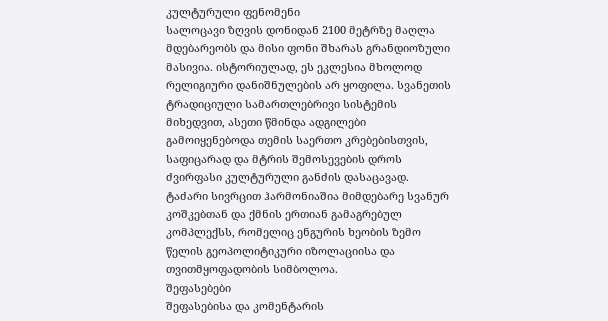კულტურული ფენომენი
სალოცავი ზღვის დონიდან 2100 მეტრზე მაღლა მდებარეობს და მისი ფონი შხარას გრანდიოზული მასივია. ისტორიულად, ეს ეკლესია მხოლოდ რელიგიური დანიშნულების არ ყოფილა. სვანეთის ტრადიციული სამართლებრივი სისტემის მიხედვით, ასეთი წმინდა ადგილები გამოიყენებოდა თემის საერთო კრებებისთვის, საფიცარად და მტრის შემოსევების დროს ძვირფასი კულტურული განძის დასაცავად. ტაძარი სივრცით ჰარმონიაშია მიმდებარე სვანურ კოშკებთან და ქმნის ერთიან გამაგრებულ კომპლექსს, რომელიც ენგურის ხეობის ზემო წელის გეოპოლიტიკური იზოლაციისა და თვითმყოფადობის სიმბოლოა.
შეფასებები
შეფასებისა და კომენტარის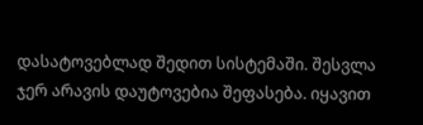დასატოვებლად შედით სისტემაში. შესვლა
ჯერ არავის დაუტოვებია შეფასება. იყავით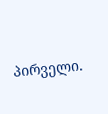პირველი.